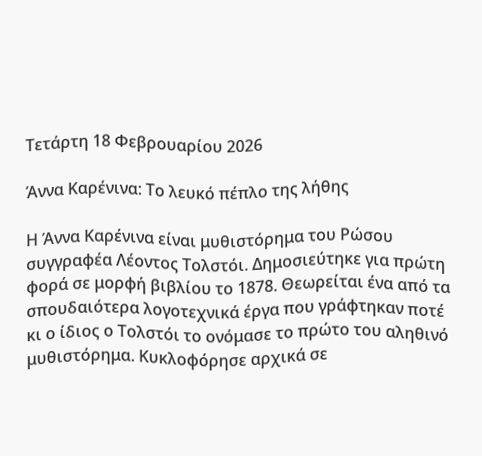Τετάρτη 18 Φεβρουαρίου 2026

Άννα Καρένινα: Το λευκό πέπλο της λήθης

Η Άννα Καρένινα είναι μυθιστόρημα του Ρώσου συγγραφέα Λέοντος Τολστόι. Δημοσιεύτηκε για πρώτη φορά σε μορφή βιβλίου το 1878. Θεωρείται ένα από τα σπουδαιότερα λογοτεχνικά έργα που γράφτηκαν ποτέ κι ο ίδιος ο Τολστόι το ονόμασε το πρώτο του αληθινό μυθιστόρημα. Κυκλοφόρησε αρχικά σε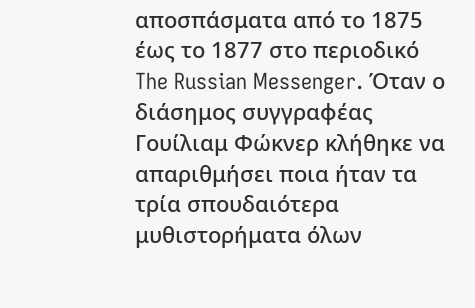αποσπάσματα από το 1875 έως το 1877 στο περιοδικό The Russian Messenger. Όταν ο διάσημος συγγραφέας Γουίλιαμ Φώκνερ κλήθηκε να απαριθμήσει ποια ήταν τα τρία σπουδαιότερα μυθιστορήματα όλων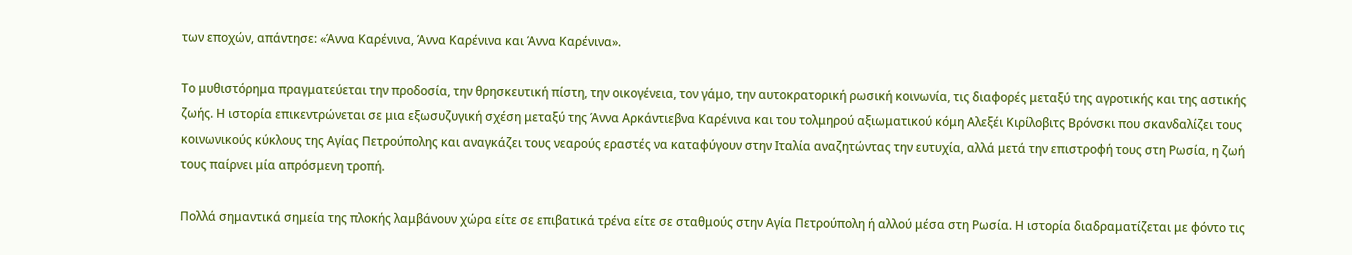των εποχών, απάντησε: «Άννα Καρένινα, Άννα Καρένινα και Άννα Καρένινα».

Το μυθιστόρημα πραγματεύεται την προδοσία, την θρησκευτική πίστη, την οικογένεια, τον γάμο, την αυτοκρατορική ρωσική κοινωνία, τις διαφορές μεταξύ της αγροτικής και της αστικής ζωής. Η ιστορία επικεντρώνεται σε μια εξωσυζυγική σχέση μεταξύ της Άννα Αρκάντιεβνα Καρένινα και του τολμηρού αξιωματικού κόμη Αλεξέι Κιρίλοβιτς Βρόνσκι που σκανδαλίζει τους κοινωνικούς κύκλους της Αγίας Πετρούπολης και αναγκάζει τους νεαρούς εραστές να καταφύγουν στην Ιταλία αναζητώντας την ευτυχία, αλλά μετά την επιστροφή τους στη Ρωσία, η ζωή τους παίρνει μία απρόσμενη τροπή.

Πολλά σημαντικά σημεία της πλοκής λαμβάνουν χώρα είτε σε επιβατικά τρένα είτε σε σταθμούς στην Αγία Πετρούπολη ή αλλού μέσα στη Ρωσία. Η ιστορία διαδραματίζεται με φόντο τις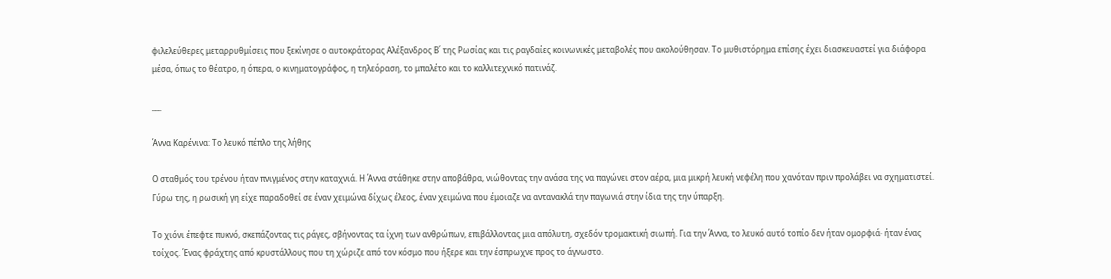φιλελεύθερες μεταρρυθμίσεις που ξεκίνησε ο αυτοκράτορας Αλέξανδρος Β΄ της Ρωσίας και τις ραγδαίες κοινωνικές μεταβολές που ακολούθησαν. Το μυθιστόρημα επίσης έχει διασκευαστεί για διάφορα μέσα, όπως το θέατρο, η όπερα, ο κινηματογράφος, η τηλεόραση, το μπαλέτο και το καλλιτεχνικό πατινάζ.

___

Άννα Καρένινα: Το λευκό πέπλο της λήθης

Ο σταθμός του τρένου ήταν πνιγμένος στην καταχνιά. Η Άννα στάθηκε στην αποβάθρα, νιώθοντας την ανάσα της να παγώνει στον αέρα, μια μικρή λευκή νεφέλη που χανόταν πριν προλάβει να σχηματιστεί. Γύρω της, η ρωσική γη είχε παραδοθεί σε έναν χειμώνα δίχως έλεος, έναν χειμώνα που έμοιαζε να αντανακλά την παγωνιά στην ίδια της την ύπαρξη.

Το χιόνι έπεφτε πυκνό, σκεπάζοντας τις ράγες, σβήνοντας τα ίχνη των ανθρώπων, επιβάλλοντας μια απόλυτη, σχεδόν τρομακτική σιωπή. Για την Άννα, το λευκό αυτό τοπίο δεν ήταν ομορφιά· ήταν ένας τοίχος. Ένας φράχτης από κρυστάλλους που τη χώριζε από τον κόσμο που ήξερε και την έσπρωχνε προς το άγνωστο.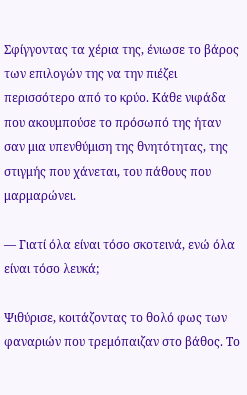Σφίγγοντας τα χέρια της, ένιωσε το βάρος των επιλογών της να την πιέζει περισσότερο από το κρύο. Κάθε νιφάδα που ακουμπούσε το πρόσωπό της ήταν σαν μια υπενθύμιση της θνητότητας, της στιγμής που χάνεται, του πάθους που μαρμαρώνει.

— Γιατί όλα είναι τόσο σκοτεινά, ενώ όλα είναι τόσο λευκά;

Ψιθύρισε, κοιτάζοντας το θολό φως των φαναριών που τρεμόπαιζαν στο βάθος. Το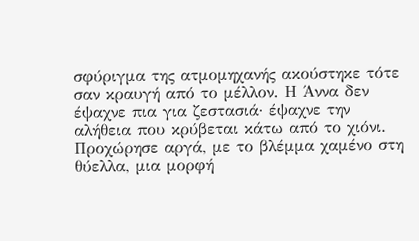σφύριγμα της ατμομηχανής ακούστηκε τότε σαν κραυγή από το μέλλον. Η Άννα δεν έψαχνε πια για ζεστασιά· έψαχνε την αλήθεια που κρύβεται κάτω από το χιόνι. Προχώρησε αργά, με το βλέμμα χαμένο στη θύελλα, μια μορφή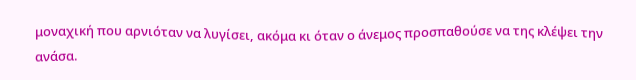μοναχική που αρνιόταν να λυγίσει, ακόμα κι όταν ο άνεμος προσπαθούσε να της κλέψει την ανάσα.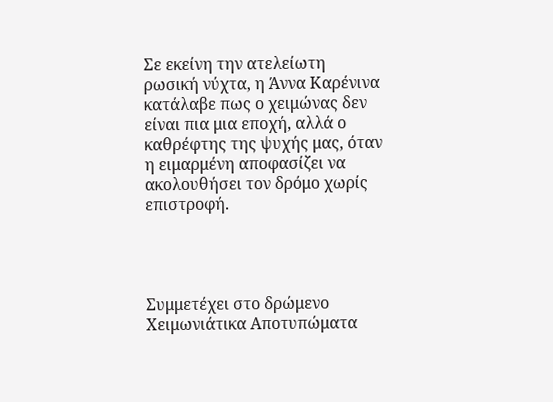Σε εκείνη την ατελείωτη ρωσική νύχτα, η Άννα Καρένινα κατάλαβε πως ο χειμώνας δεν είναι πια μια εποχή, αλλά ο καθρέφτης της ψυχής μας, όταν η ειμαρμένη αποφασίζει να ακολουθήσει τον δρόμο χωρίς επιστροφή.




Συμμετέχει στο δρώμενο Χειμωνιάτικα Αποτυπώματα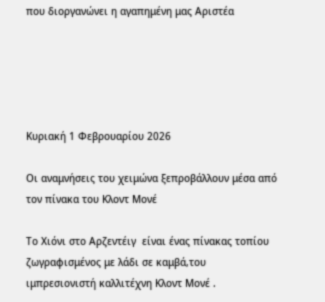που διοργανώνει η αγαπημένη μας Αριστέα





Κυριακή 1 Φεβρουαρίου 2026

Οι αναμνήσεις του χειμώνα ξεπροβάλλουν μέσα από τον πίνακα του Κλοντ Μονέ

Το Χιόνι στο Αρζεντέιγ  είναι ένας πίνακας τοπίου ζωγραφισμένος με λάδι σε καμβά,του ιμπρεσιονιστή καλλιτέχνη Κλοντ Μονέ .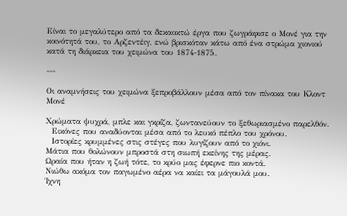Είναι το μεγαλύτερο από τα δεκαοκτώ έργα που ζωγράφισε ο Μονέ για την κοινότητά του, το Αρζεντέιγ, ενώ βρισκόταν κάτω από ένα στρώμα χιονιού κατά τη διάρκεια του χειμώνα του 1874-1875.

---

Οι αναμνήσεις του χειμώνα ξεπροβάλλουν μέσα από τον πίνακα του Κλοντ Μονέ

Χρώματα ψυχρά, μπλε και γκρίζα, ζωντανεύουν το ξεθωριασμένο παρελθόν.
  Εικόνες που αναδύονται μέσα από το λευκό πέπλο του χρόνου.
  Ιστορίες κρυμμένες στις στέγες που λυγίζουν από το χιόνι.
Μάτια που θολώνουν μπροστά στη σιωπή εκείνης της μέρας.
Ωραία που ήταν η ζωή τότε, το κρύο μας έφερνε πιο κοντά.
Νιώθω ακόμα τον παγωμένο αέρα να καίει τα μάγουλά μου.
Ίχνη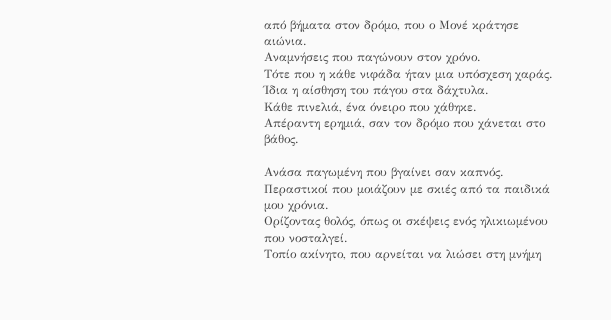από βήματα στον δρόμο, που ο Μονέ κράτησε αιώνια.
Αναμνήσεις που παγώνουν στον χρόνο.
Τότε που η κάθε νιφάδα ήταν μια υπόσχεση χαράς.
Ίδια η αίσθηση του πάγου στα δάχτυλα.
Κάθε πινελιά, ένα όνειρο που χάθηκε.
Απέραντη ερημιά, σαν τον δρόμο που χάνεται στο βάθος.

Ανάσα παγωμένη που βγαίνει σαν καπνός.
Περαστικοί που μοιάζουν με σκιές από τα παιδικά μου χρόνια.
Ορίζοντας θολός, όπως οι σκέψεις ενός ηλικιωμένου που νοσταλγεί.
Τοπίο ακίνητο, που αρνείται να λιώσει στη μνήμη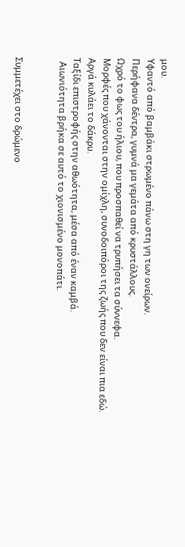μου.
Υφαντό από βαμβάκι στρωμένο πάνω στη γη των ονείρων.
Περήφανα δέντρα, γυμνά μα γεμάτα από κρυστάλλους.
Ωχρό το φως του ήλιου, που προσπαθεί να τρυπήσει τα σύννεφα.
Μορφές που χάνονται στην ομίχλη, συνοδοιπόροι της ζωής που δεν είναι πια εδώ.
Αργά κυλάει το δάκρυ.
Ταξίδι επιστροφής στην αθωότητα, μέσα από έναν καμβά.
  Αιωνιότητα βρήκα σε αυτό το χιονισμένο μονοπάτι.


Συμμετέχει στο δρώμενο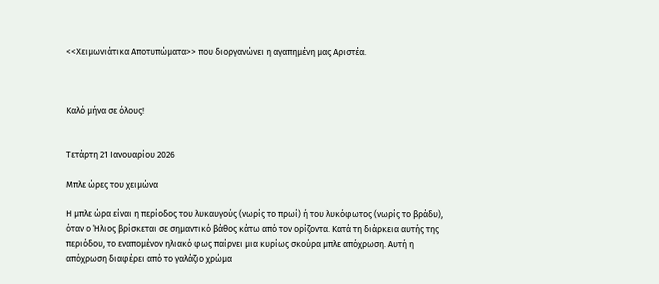<<Χειμωνιάτικα Αποτυπώματα>> που διοργανώνει η αγαπημένη μας Αριστέα.



Καλό μήνα σε όλους!


Τετάρτη 21 Ιανουαρίου 2026

Μπλε ώρες του χειμώνα

Η μπλε ώρα είναι η περίοδος του λυκαυγούς (νωρίς το πρωί) ή του λυκόφωτος (νωρίς το βράδυ), όταν ο Ήλιος βρίσκεται σε σημαντικό βάθος κάτω από τον ορίζοντα. Κατά τη διάρκεια αυτής της περιόδου, το εναπομένον ηλιακό φως παίρνει μια κυρίως σκούρα μπλε απόχρωση. Αυτή η απόχρωση διαφέρει από το γαλάζιο χρώμα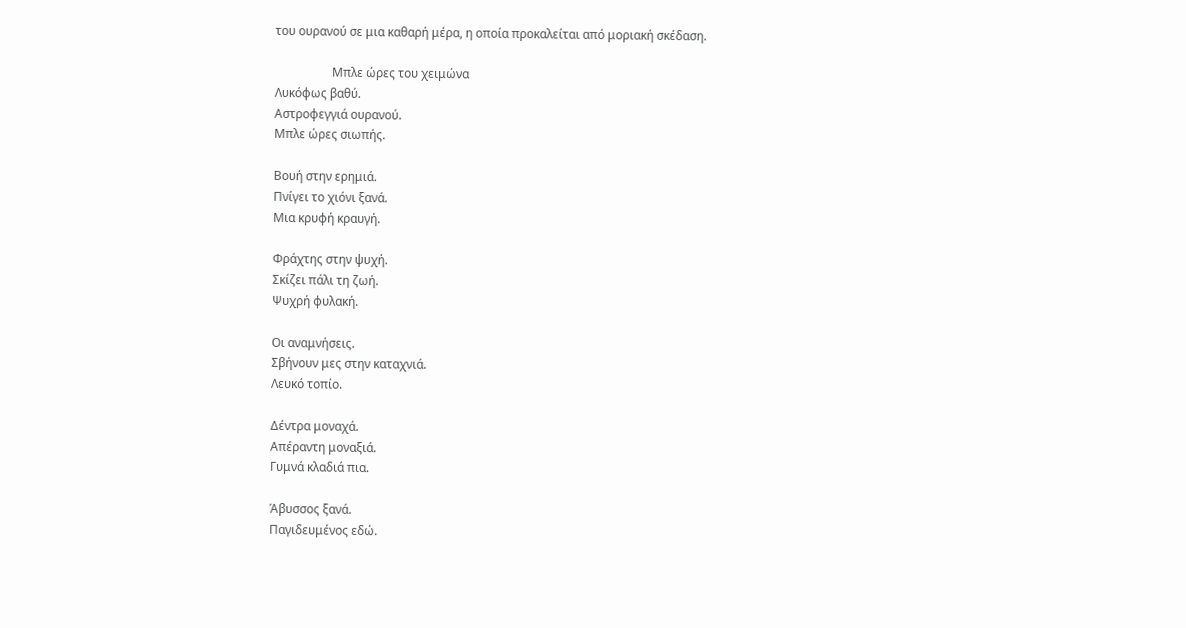του ουρανού σε μια καθαρή μέρα, η οποία προκαλείται από μοριακή σκέδαση.

                   Μπλε ώρες του χειμώνα
Λυκόφως βαθύ.
Αστροφεγγιά ουρανού.
Μπλε ώρες σιωπής.

Βουή στην ερημιά.
Πνίγει το χιόνι ξανά.
Μια κρυφή κραυγή.

Φράχτης στην ψυχή.
Σκίζει πάλι τη ζωή.
Ψυχρή φυλακή.

Οι αναμνήσεις.
Σβήνουν μες στην καταχνιά.
Λευκό τοπίο.

Δέντρα μοναχά.
Απέραντη μοναξιά.
Γυμνά κλαδιά πια.

Άβυσσος ξανά.
Παγιδευμένος εδώ.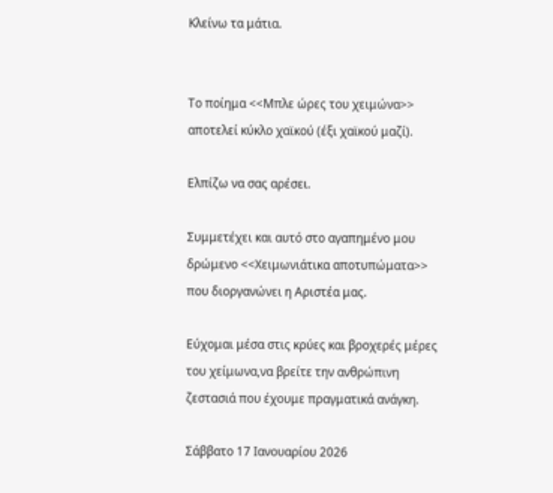Κλείνω τα μάτια.


Το ποίημα <<Μπλε ώρες του χειμώνα>> αποτελεί κύκλο χαϊκού (έξι χαϊκού μαζί).

Ελπίζω να σας αρέσει.

Συμμετέχει και αυτό στο αγαπημένο μου δρώμενο <<Χειμωνιάτικα αποτυπώματα>> που διοργανώνει η Αριστέα μας.

Εύχομαι μέσα στις κρύες και βροχερές μέρες του χείμωνα,να βρείτε την ανθρώπινη ζεστασιά που έχουμε πραγματικά ανάγκη.

Σάββατο 17 Ιανουαρίου 2026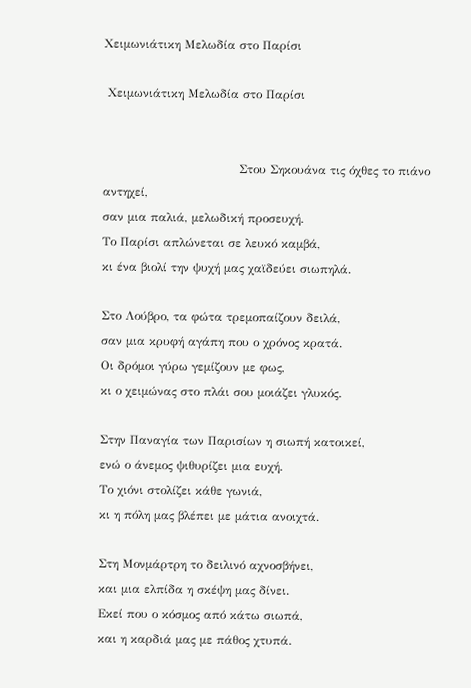Χειμωνιάτικη Μελωδία στο Παρίσι

 Χειμωνιάτικη Μελωδία στο Παρίσι


                                  Στου Σηκουάνα τις όχθες το πιάνο αντηχεί,
σαν μια παλιά, μελωδική προσευχή.
Το Παρίσι απλώνεται σε λευκό καμβά,
κι ένα βιολί την ψυχή μας χαϊδεύει σιωπηλά.

Στο Λούβρο, τα φώτα τρεμοπαίζουν δειλά,
σαν μια κρυφή αγάπη που ο χρόνος κρατά.
Οι δρόμοι γύρω γεμίζουν με φως,
κι ο χειμώνας στο πλάι σου μοιάζει γλυκός.

Στην Παναγία των Παρισίων η σιωπή κατοικεί,
ενώ ο άνεμος ψιθυρίζει μια ευχή.
Το χιόνι στολίζει κάθε γωνιά,
κι η πόλη μας βλέπει με μάτια ανοιχτά.

Στη Μονμάρτρη το δειλινό αχνοσβήνει,
και μια ελπίδα η σκέψη μας δίνει.
Εκεί που ο κόσμος από κάτω σιωπά,
και η καρδιά μας με πάθος χτυπά.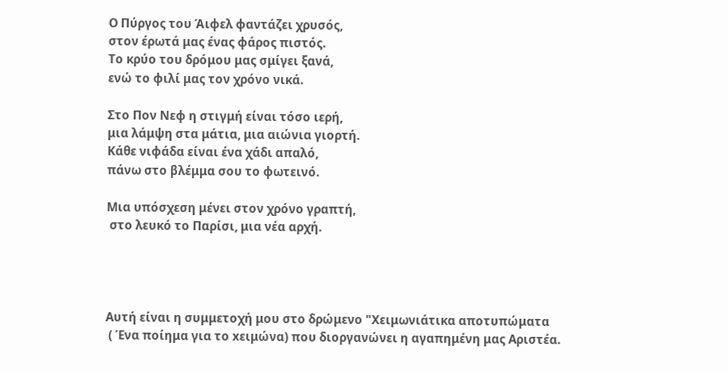Ο Πύργος του Άιφελ φαντάζει χρυσός,
στον έρωτά μας ένας φάρος πιστός.
Το κρύο του δρόμου μας σμίγει ξανά,
ενώ το φιλί μας τον χρόνο νικά.

Στο Πον Νεφ η στιγμή είναι τόσο ιερή,
μια λάμψη στα μάτια, μια αιώνια γιορτή.
Κάθε νιφάδα είναι ένα χάδι απαλό,
πάνω στο βλέμμα σου το φωτεινό.

Μια υπόσχεση μένει στον χρόνο γραπτή,
 στο λευκό το Παρίσι, μια νέα αρχή.




Αυτή είναι η συμμετοχή μου στο δρώμενο "Χειμωνιάτικα αποτυπώματα
 ( Ένα ποίημα για το xειμώνα) που διοργανώνει η αγαπημένη μας Αριστέα.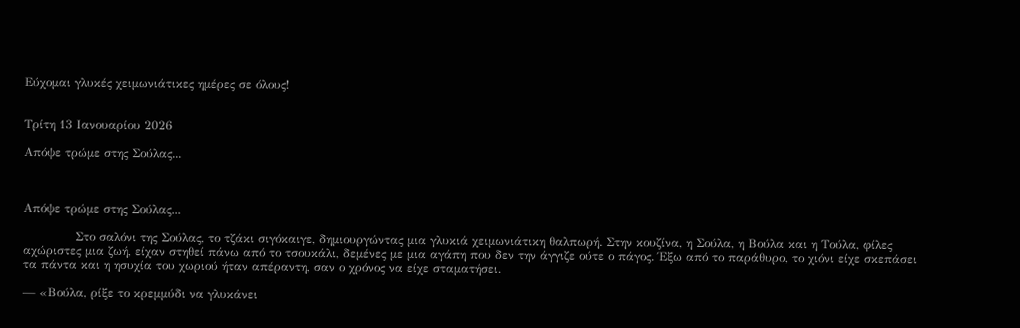Εύχομαι γλυκές χειμωνιάτικες ημέρες σε όλους!


Τρίτη 13 Ιανουαρίου 2026

Απόψε τρώμε στης Σούλας...



Απόψε τρώμε στης Σούλας...

             Στο σαλόνι της Σούλας, το τζάκι σιγόκαιγε, δημιουργώντας μια γλυκιά χειμωνιάτικη θαλπωρή. Στην κουζίνα, η Σούλα, η Βούλα και η Τούλα, φίλες αχώριστες μια ζωή, είχαν στηθεί πάνω από το τσουκάλι, δεμένες με μια αγάπη που δεν την άγγιζε ούτε ο πάγος. Έξω από το παράθυρο, το χιόνι είχε σκεπάσει τα πάντα και η ησυχία του χωριού ήταν απέραντη, σαν ο χρόνος να είχε σταματήσει.

— «Βούλα, ρίξε το κρεμμύδι να γλυκάνει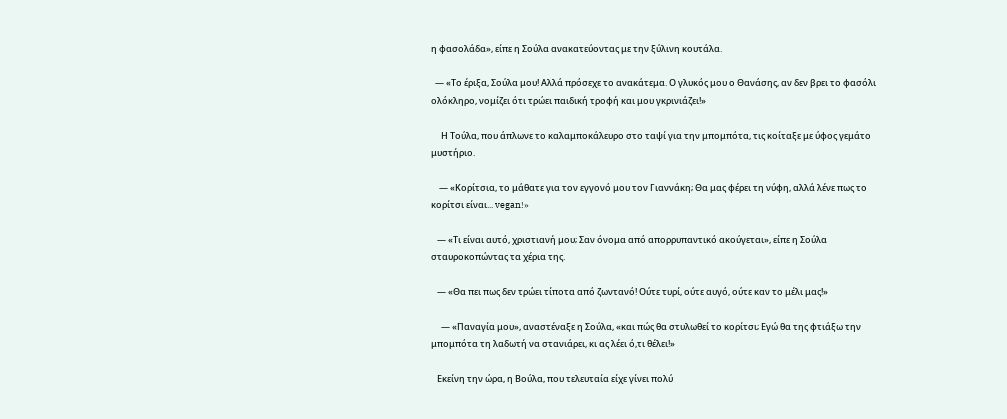η φασολάδα», είπε η Σούλα ανακατεύοντας με την ξύλινη κουτάλα.

  — «Το έριξα, Σούλα μου! Αλλά πρόσεχε το ανακάτεμα. Ο γλυκός μου ο Θανάσης, αν δεν βρει το φασόλι ολόκληρο, νομίζει ότι τρώει παιδική τροφή και μου γκρινιάζει!»

     Η Τούλα, που άπλωνε το καλαμποκάλευρο στο ταψί για την μπομπότα, τις κοίταξε με ύφος γεμάτο μυστήριο.

    — «Κορίτσια, το μάθατε για τον εγγονό μου τον Γιαννάκη; Θα μας φέρει τη νύφη, αλλά λένε πως το κορίτσι είναι... vegan!»

   — «Τι είναι αυτό, χριστιανή μου; Σαν όνομα από απορρυπαντικό ακούγεται», είπε η Σούλα σταυροκοπώντας τα χέρια της.

   — «Θα πει πως δεν τρώει τίποτα από ζωντανό! Ούτε τυρί, ούτε αυγό, ούτε καν το μέλι μας!»

     — «Παναγία μου», αναστέναξε η Σούλα, «και πώς θα στυλωθεί το κορίτσι; Εγώ θα της φτιάξω την μπομπότα τη λαδωτή να στανιάρει, κι ας λέει ό,τι θέλει!»

   Εκείνη την ώρα, η Βούλα, που τελευταία είχε γίνει πολύ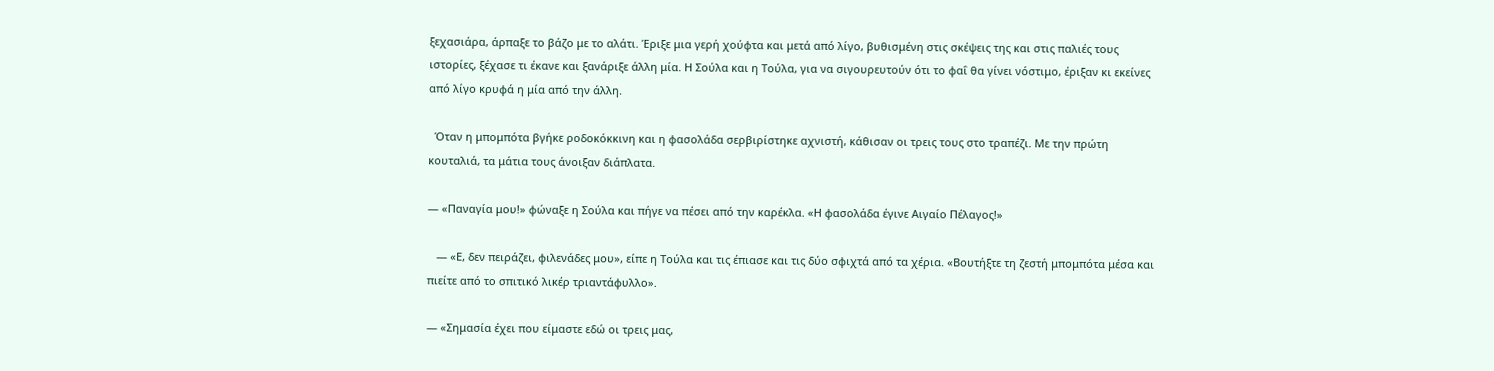ξεχασιάρα, άρπαξε το βάζο με το αλάτι. Έριξε μια γερή χούφτα και μετά από λίγο, βυθισμένη στις σκέψεις της και στις παλιές τους ιστορίες, ξέχασε τι έκανε και ξανάριξε άλλη μία. Η Σούλα και η Τούλα, για να σιγουρευτούν ότι το φαΐ θα γίνει νόστιμο, έριξαν κι εκείνες από λίγο κρυφά η μία από την άλλη.

  Όταν η μπομπότα βγήκε ροδοκόκκινη και η φασολάδα σερβιρίστηκε αχνιστή, κάθισαν οι τρεις τους στο τραπέζι. Με την πρώτη κουταλιά, τα μάτια τους άνοιξαν διάπλατα.

— «Παναγία μου!» φώναξε η Σούλα και πήγε να πέσει από την καρέκλα. «Η φασολάδα έγινε Αιγαίο Πέλαγος!»

   — «Ε, δεν πειράζει, φιλενάδες μου», είπε η Τούλα και τις έπιασε και τις δύο σφιχτά από τα χέρια. «Βουτήξτε τη ζεστή μπομπότα μέσα και πιείτε από το σπιτικό λικέρ τριαντάφυλλο».

— «Σημασία έχει που είμαστε εδώ οι τρεις μας,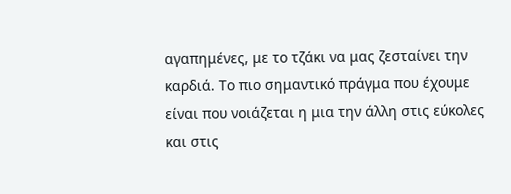αγαπημένες, με το τζάκι να μας ζεσταίνει την καρδιά. Το πιο σημαντικό πράγμα που έχουμε είναι που νοιάζεται η μια την άλλη στις εύκολες και στις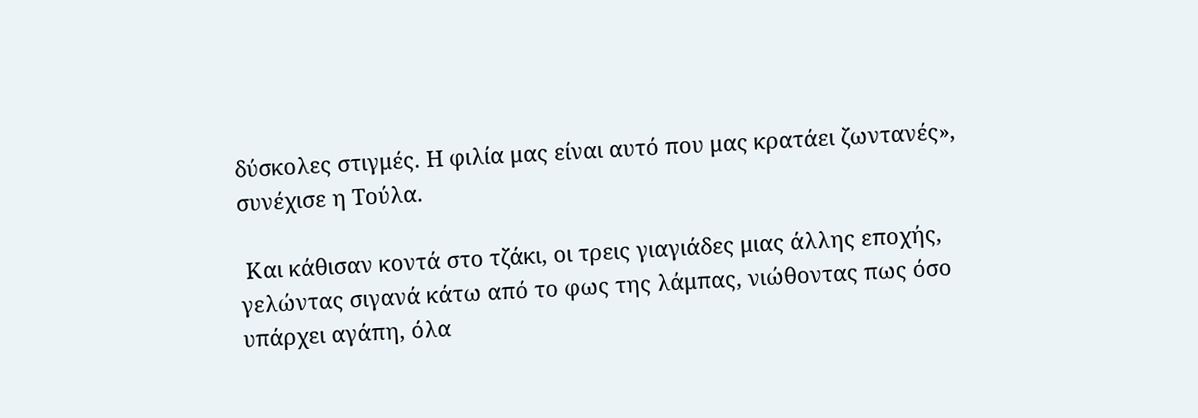δύσκολες στιγμές. Η φιλία μας είναι αυτό που μας κρατάει ζωντανές», συνέχισε η Τούλα.

 Και κάθισαν κοντά στο τζάκι, οι τρεις γιαγιάδες μιας άλλης εποχής, γελώντας σιγανά κάτω από το φως της λάμπας, νιώθοντας πως όσο υπάρχει αγάπη, όλα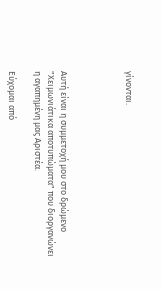γίνονται.




Αυτή είναι η συμμετοχή μου στο δρώμενο "Χειμωνιάτικα αποτυπώματα" που διοργανώνει η αγαπημένη μας Αριστέα.

Εύχομαι από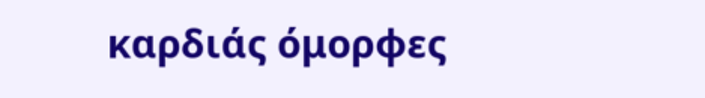καρδιάς όμορφες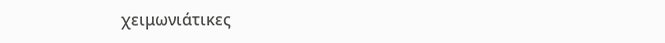χειμωνιάτικες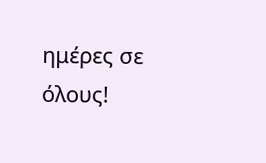ημέρες σε όλους!